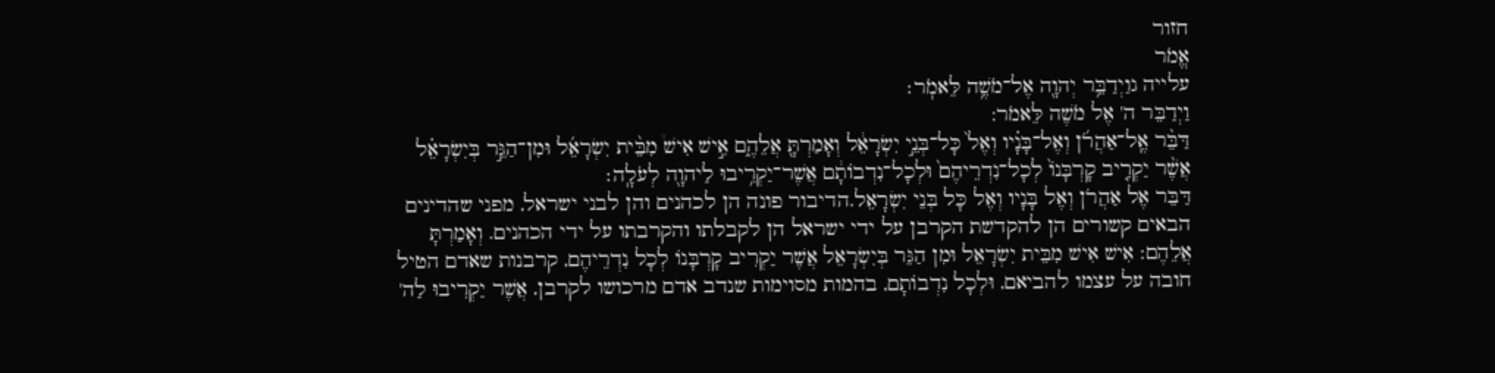חזור
אֱמֹר
עלייה גוַיְדַבֵּ֥ר יְהוָ֖ה אֶל־מֹשֶׁ֥ה לֵּאמֹֽר׃
וַיְדַבֵּר ה' אֶל מֹשֶׁה לֵּאמֹר:
דַּבֵּ֨ר אֶֽל־אַהֲרֹ֜ן וְאֶל־בָּנָ֗יו וְאֶל֙ כָּל־בְּנֵ֣י יִשְׂרָאֵ֔ל וְאָמַרְתָּ֖ אֲלֵהֶ֑ם אִ֣ישׁ אִישׁ֩ מִבֵּ֨ית יִשְׂרָאֵ֜ל וּמִן־הַגֵּ֣ר בְּיִשְׂרָאֵ֗ל אֲשֶׁ֨ר יַקְרִ֤יב קָרְבָּנוֹ֙ לְכָל־נִדְרֵיהֶם֙ וּלְכָל־נִדְבוֹתָ֔ם אֲשֶׁר־יַקְרִ֥יבוּ לַיהוָ֖ה לְעֹלָֽה׃
דַּבֵּר אֶל אַהֲרֹן וְאֶל בָּנָיו וְאֶל כָּל בְּנֵי יִשְׂרָאֵל.הדיבור פונה הן לכהנים והן לבני ישראל, מפני שהדינים הבאים קשורים הן להקדשת הקרבן על ידי ישראל הן לקבלתו והקרבתו על ידי הכהנים. וְאָמַרְתָּ אֲלֵהֶם: אִישׁ אִישׁ מִבֵּית יִשְׂרָאֵל וּמִן הַגֵּר בְּיִשְׂרָאֵל אֲשֶׁר יַקְרִיב קָרְבָּנוֹ לְכָל נִדְרֵיהֶם, קרבנות שאדם הטיל חובה על עצמו להביאם, וּלְכָל נִדְבוֹתָם, בהמות מסוימות שנדב אדם מרכושו לקרבן, אֲשֶׁר יַקְרִיבוּ לַה'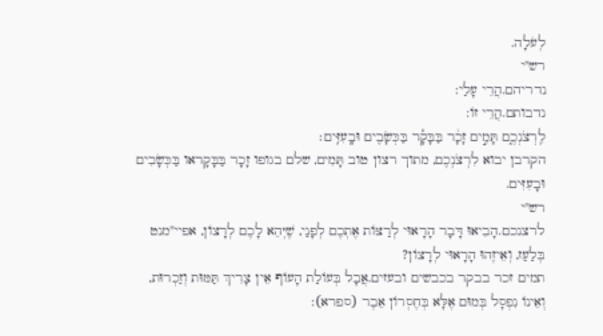לְעֹלָה.
רש"י
נדריהם.הֲרֵי עָלַי:
נדבותם.הֲרֵי זוֹ:
לִֽרְצֹנְכֶ֑ם תָּמִ֣ים זָכָ֔ר בַּבָּקָ֕ר בַּכְּשָׂבִ֖ים וּבָֽעִזִּֽים׃
הקרבן יבוא לִרְצֹנְכֶם, מתוך רצון טוב תָּמִים, שלם בגופו זָכָר בַּבָּקָראו בַּכְּשָׂבִים וּבָעִזִּים.
רש"י
לרצנכם.הָבִיאוּ דָּבָר הָרָאוּי לְרַצּוֹת אֶתְכֶם לְפָנַי, שֶׁיְּהֵא לָכֶם לְרָצוֹן, אפיי"מנט בְּלַעַז, וְאֵיזֶהוּ הָרָאוּי לְרָצוֹן?
תמים זכר בבקר בכבשים ובעזים.אֲבָל בְּעוֹלַת הָעוֹף אֵין צָרִיךְ תַּמּוּת וְזַכְרוּת, וְאֵינוֹ נִפְסָל בְּמוּם אֶלָּא בְּחֶסְרוֹן אֵבֶר (ספרא):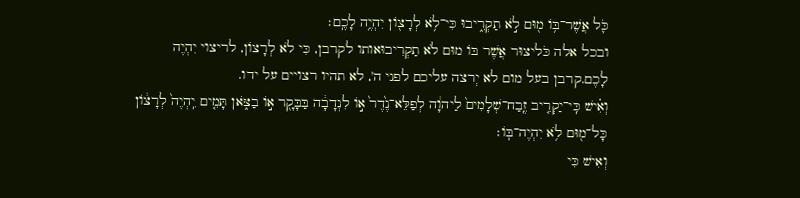כֹּ֛ל אֲשֶׁר־בּ֥וֹ מ֖וּם לֹ֣א תַקְרִ֑יבוּ כִּי־לֹ֥א לְרָצ֖וֹן יִהְיֶ֥ה לָכֶֽם׃
ובכל אלה כֹּליצוּר אֲשֶׁר בּוֹ מוּם לֹא תַקְרִיבוּאותו לקרבן, כִּי לֹא לְרָצוֹן, לריצוי יִהְיֶה לָכֶם.קרבן בעל מום לא יְרצה עליכם לפני ה', לא תהיו רצויים על ידו.
וְאִ֗ישׁ כִּֽי־יַקְרִ֤יב זֶֽבַח־שְׁלָמִים֙ לַיהוָ֔ה לְפַלֵּא־נֶ֙דֶר֙ א֣וֹ לִנְדָבָ֔ה בַּבָּקָ֖ר א֣וֹ בַצֹּ֑אן תָּמִ֤ים יִֽהְיֶה֙ לְרָצ֔וֹן כָּל־מ֖וּם לֹ֥א יִהְיֶה־בּֽוֹ׃
וְאִישׁ כִּי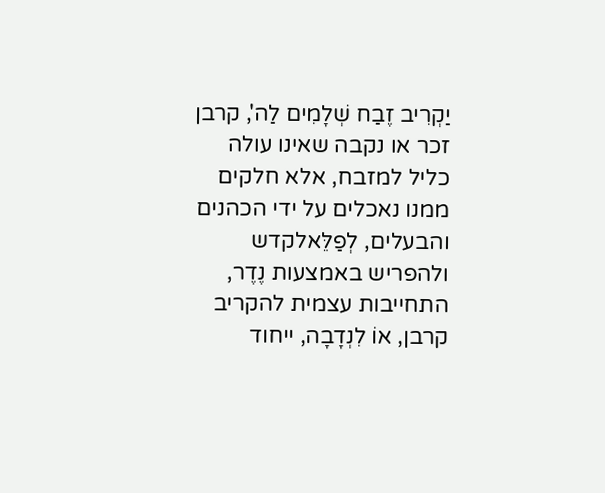יַקְרִיב זֶבַח שְׁלָמִים לַה', קרבן זכר או נקבה שאינו עולה כליל למזבח, אלא חלקים ממנו נאכלים על ידי הכהנים והבעלים, לְפַלֵּאלקדש ולהפריש באמצעות נֶדֶר, התחייבות עצמית להקריב קרבן, אוֹ לִנְדָבָה, ייחוד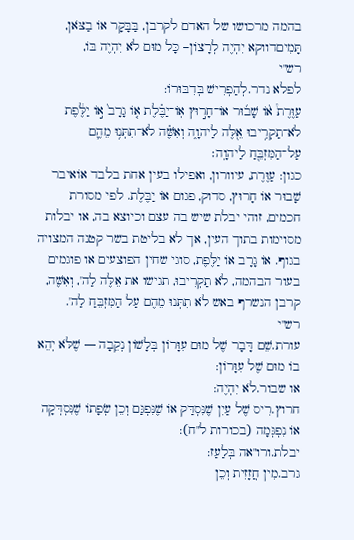בהמה מרכושו של האדם לקרבן, בַּבָּקָר אוֹ בַצֹּאן, תָּמִיםדווקא יִהְיֶה לְרָצוֹן– כָּל מוּם לֹא יִהְיֶה בּוֹ,
רש"י
לפלא נדר.לְהַפְרִישׁ בְּדִבּוּרוֹ:
עַוֶּרֶת֩ א֨וֹ שָׁב֜וּר אוֹ־חָר֣וּץ אֽוֹ־יַבֶּ֗לֶת א֤וֹ גָרָב֙ א֣וֹ יַלֶּ֔פֶת לֹא־תַקְרִ֥יבוּ אֵ֖לֶּה לַיהוָ֑ה וְאִשֶּׁ֗ה לֹא־תִתְּנ֥וּ מֵהֶ֛ם עַל־הַמִּזְבֵּ֖חַ לַיהוָֽה׃
כגון: עַוֶּרֶת, עיוורון, ואפילו בעין אחת בלבד אוֹאיבר שָׁבוּר אוֹ חָרוּץ, סדוק, פגום אוֹ יַבֶּלֶת. לפי מסורת חכמים, זוהי יבלת שיש בה עצם וכיוצא בה, או יבלות מסוימות בתוך העין, אך לא בליטת בשר קטנה המצויה בגוף. אוֹ גָרָב אוֹ יַלֶּפֶת, סוגי שחין הפוצעים או פוגמים בעור הבהמה, לֹא תַקְרִיבוּ, תגישו את אֵלֶּה לַה', וְאִשֶּׁה, קרבן הנשרף באש לֹא תִתְּנוּ מֵהֶם עַל הַמִּזְבֵּחַ לַה'.
רש"י
עורת.שֵׁם דָּבָר שֶׁל מוּם עִוָּרוֹן בְּלָשׁוֹן נְקֵבָה — שֶׁלֹּא יְהֵא בוֹ מוּם שֶׁל עִוָּרוֹן:
או שבור.לֹא יִהְיֶה:
חרוץ.רִיס שֶׁל עַיִן שֶׁנִּסְדַּק אוֹ שֶׁנִּפְגַּם וְכֵן שְׂפָתוֹ שֶׁנִּסְדְּקָה אוֹ נִפְגְּמָה (בכורות ל"ח):
יבלת.ורו"אה בְּלַעַז:
גרב.מִין חֲזָזִית וְכֵן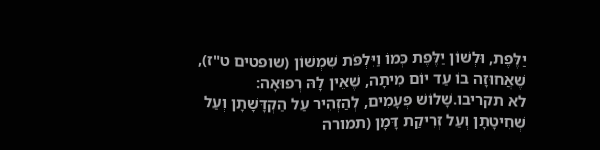יַלֶּפֶת, וּלְשׁוֹן יַלֶּפֶת כְּמוֹ וַיִּלְפֹּת שִׁמְשׁוֹן (שופטים ט"ז), שֶׁאֲחוּזָה בוֹ עַד יוֹם מִיתָה, שֶׁאֵין לָהּ רְפוּאָה:
לא תקריבו.שָׁלוֹשׁ פְּעָמִים, לְהַזְהִיר עַל הַקְדָּשָׁתָן וְעַל שְׁחִיטָתָן וְעַל זְרִיקַת דָּמָן (תמורה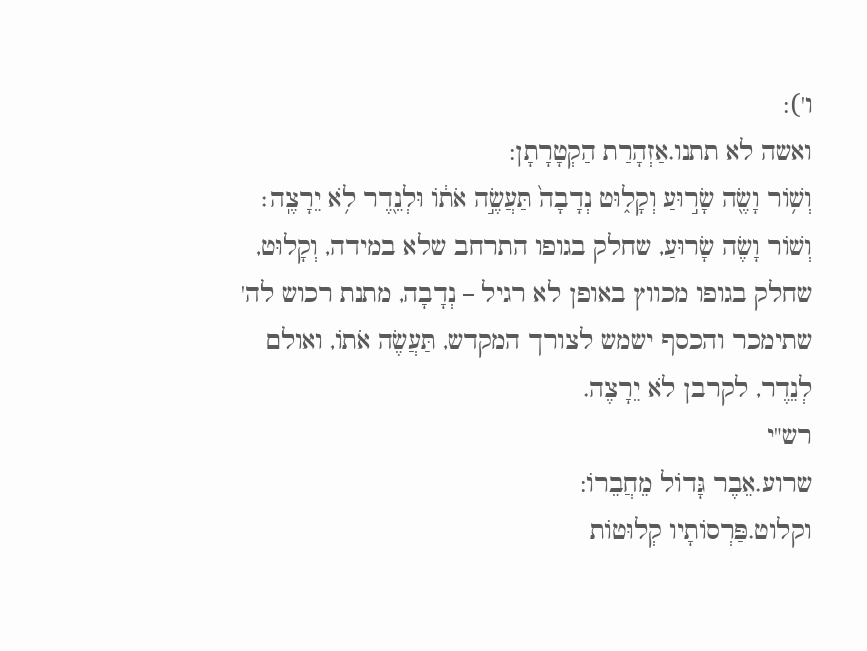ו'):
ואשה לא תתנו.אַזְהָרַת הַקְטָרָתָן:
וְשׁ֥וֹר וָשֶׂ֖ה שָׂר֣וּעַ וְקָל֑וּט נְדָבָה֙ תַּעֲשֶׂ֣ה אֹת֔וֹ וּלְנֵ֖דֶר לֹ֥א יֵרָצֶֽה׃
וְשׁוֹר וָשֶׂה שָׂרוּעַ, שחלק בגופו התרחב שלא במידה, וְקָלוּט, שחלק בגופו מכווץ באופן לא רגיל – נְדָבָה, מתנת רכוש לה' שתימכר והכסף ישמש לצורך המקדש, תַּעֲשֶׂה אֹתוֹ, ואולם לְנֵדֶר, לקרבן לֹא יֵרָצֶה.
רש"י
שרוע.אֵבֶר גָּדוֹל מֵחֲבֵרוֹ:
וקלוט.פַּרְסוֹתָיו קְלוּטוֹת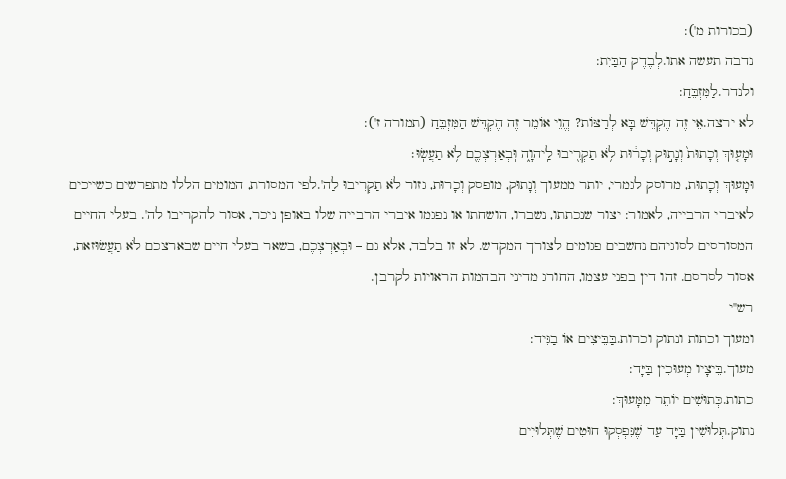(בכורות מ'):
נדבה תעשה אתו.לְבֶדֶק הַבַּיִת:
ולנדר.לַמִּזְבֵּחַ:
לא ירצה.אֵי זֶה הֶקְדֵּשׁ בָּא לְרַצּוֹת? הֱוֵי אוֹמֵר זֶה הֶקְדֵּשׁ הַמִּזְבֵּחַ (תמורה ז'):
וּמָע֤וּךְ וְכָתוּת֙ וְנָת֣וּק וְכָר֔וּת לֹ֥א תַקְרִ֖יבוּ לַֽיהוָ֑ה וּֽבְאַרְצְכֶ֖ם לֹ֥א תַעֲשֽׂוּ׃
וּמָעוּךְ וְכָתוּת, מרוסק לגמרי, יותר ממעוך וְנָתוּק, מופסק וְכָרוּת, גזור לֹא תַקְרִיבוּ לַה'.לפי המסורת, המומים הללו מתפרשים כשייכים לאיברי הרבייה, לאמור: יצור שנכתתו, נשברו, הושחתו או נפגמו איברי הרבייה שלו באופן ניכר, אסור להקריבו לה'. בעלי החיים המסורסים לסוגיהם נחשבים פגומים לצורך המקדש. לא זו בלבד, אלא גם – וּבְאַרְצְכֶם, בשאר בעלי חיים שבארצכם לֹא תַעֲשׂוּזאת, אסור לסרסם. זהו דין בפני עצמו, החורג מדיני הבהמות הראויות לקרבן.
רש"י
ומעוך וכתות ונתוק וכרות.בַּבֵּיצִים אוֹ בַגִּיד:
מעוך.בֵּיצָיו מְעוּכִין בַּיָּד:
כתות.כְּתוּשִׁים יוֹתֵר מִמָּעוּךְ:
נתוק.תְּלוּשִׁין בַּיָּד עַד שֶׁנִּפְסְקוּ חוּטִים שֶׁתְּלוּיִים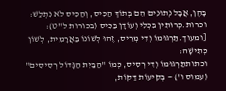בָּהֶן, אֲבָל נְתוּנִים הֵם בְּתוֹךְ הַכִּיס, וְהַכִּיס לֹא נִתְלַשׁ:
וכרות.כְּרוּתִין בִּכְלִי וְעוֹדָן בַּכִּיס (בכורות ל"ט):
[ומעוך.תַּרְגּוּמוֹ וְדִי מְרִיס, זֶהוּ לְשׁוֹנוֹ בַּאֲרָמִית, לְשׁוֹן כְּתִישָׁה:
וכתותתַּרְגּוּמוֹ וְדִי רְסִיס, כְּמוֹ "הַבַּיִת הַגָּדוֹל רְסִיסִים" (עמוס ו') — בְּקִיעוֹת דַּקּוֹת,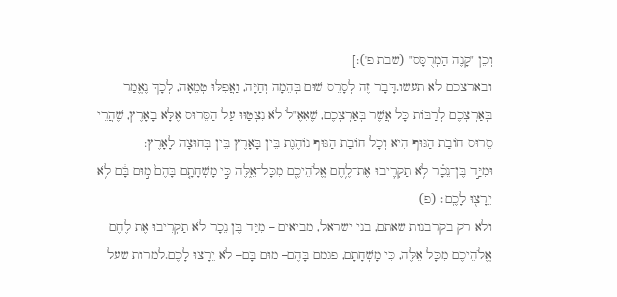וְכֵן "קָנֶה הַמְרֻסָּס" (שבת פ'):]
ובארצכם לא תעשו.דָּבָר זֶה לְסָרֵס שׁוּם בְּהֵמָה וְחַיָּה, וַאֲפִלּוּ טְמֵאָה, לְכָךְ נֶאֱמַר בְּאַרְצְכֶם לְרַבּוֹת כָּל אֲשֶׁר בְּאַרְצְכֶם, שֶׁאִאֶ"לֹ לֹא נִצְטַוּוּ עַל הַסֵּרוּס אֶלָּא בָאָרֶץ, שֶׁהֲרֵי סֵרוּס חוֹבַת הַגּוּף הִיא וְכָל חוֹבַת הַגּוּף נוֹהֶגֶת בֵּין בָּאָרֶץ בֵּין בְּחוּצָה לָאָרֶץ:
וּמִיַּ֣ד בֶּן־נֵכָ֗ר לֹ֥א תַקְרִ֛יבוּ אֶת־לֶ֥חֶם אֱלֹהֵיכֶ֖ם מִכָּל־אֵ֑לֶּה כִּ֣י מָשְׁחָתָ֤ם בָּהֶם֙ מ֣וּם בָּ֔ם לֹ֥א יֵרָצ֖וּ לָכֶֽם׃ (פ)
ולא רק בקרבנות שאתם, בני ישראל, מביאים – מִיַּד בֶּן נֵכָר לֹא תַקְרִיבוּ אֶת לֶחֶם אֱלֹהֵיכֶם מִכָּל אֵלֶּה, כִּי מָשְׁחָתָם, פגמם בָּהֶם– מוּם בָּם– לֹא יֵרָצוּ לָכֶם.למרות שעל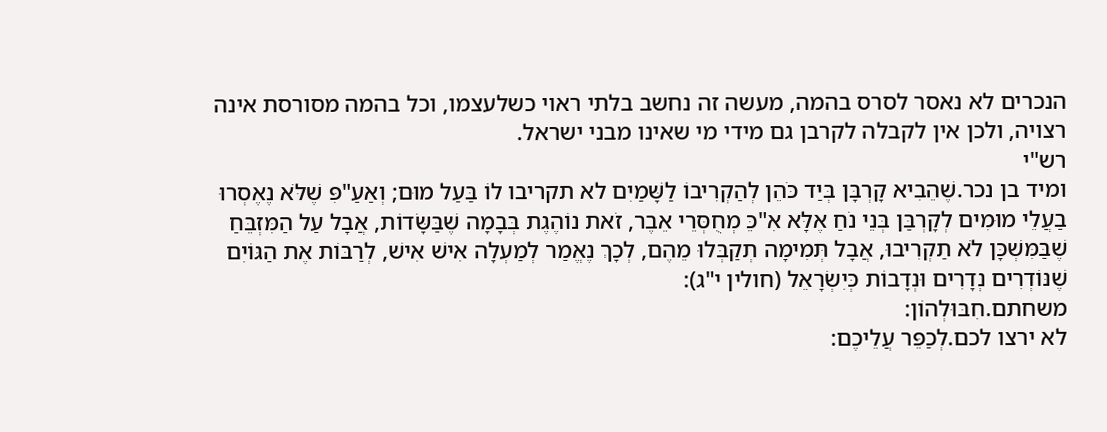הנכרים לא נאסר לסרס בהמה, מעשה זה נחשב בלתי ראוי כשלעצמו, וכל בהמה מסורסת אינה רצויה, ולכן אין לקבלה לקרבן גם מידי מי שאינו מבני ישראל.
רש"י
ומיד בן נכר.שֶׁהֵבִיא קָרְבָּן בְּיַד כֹּהֵן לְהַקְרִיבוֹ לַשָּׁמַיִם לא תקריבו לוֹ בַּעַל מוּם; וְאַעַ"פִּ שֶׁלֹּא נֶאֶסְרוּ בַעֲלֵי מוּמִים לְקָרְבַּן בְּנֵי נֹחַ אֶלָּא אִ"כֵּ מְחֻסְּרֵי אֵבֶר, זֹאת נוֹהֶגֶת בְּבָמָה שֶׁבַּשָּׂדוֹת, אֲבָל עַל הַמִּזְבֵּחַ שֶׁבַּמִּשְׁכָּן לֹא תַקְרִיבוּ, אֲבָל תְּמִימָה תְקַבְּלוּ מֵהֶם, לְכָךְ נֶאֱמַר לְמַעְלָה אִישׁ אִישׁ, לְרַבּוֹת אֶת הַגּוֹיִם שֶׁנּוֹדְרִים נְדָרִים וּנְדָבוֹת כְּיִשְׂרָאֵל (חולין י"ג):
משחתם.חִבּוּלְהוֹן:
לא ירצו לכם.לְכַפֵּר עֲלֵיכֶם: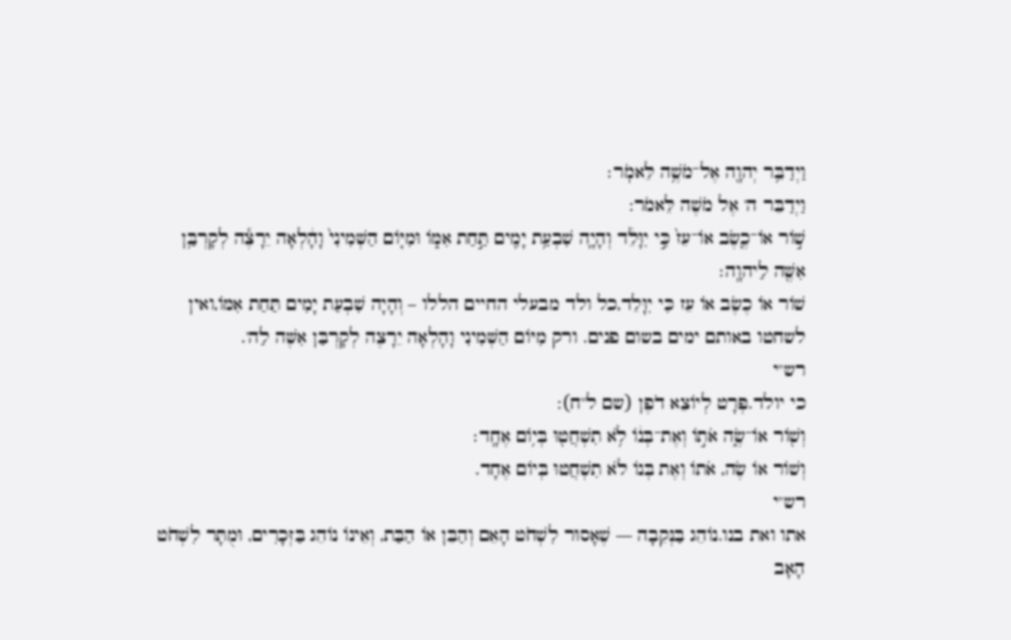וַיְדַבֵּ֥ר יְהוָ֖ה אֶל־מֹשֶׁ֥ה לֵּאמֹֽר׃
וַיְדַבֵּר ה' אֶל מֹשֶׁה לֵּאמֹר:
שׁ֣וֹר אוֹ־כֶ֤שֶׂב אוֹ־עֵז֙ כִּ֣י יִוָּלֵ֔ד וְהָיָ֛ה שִׁבְעַ֥ת יָמִ֖ים תַּ֣חַת אִמּ֑וֹ וּמִיּ֤וֹם הַשְּׁמִינִי֙ וָהָ֔לְאָה יֵרָצֶ֕ה לְקָרְבַּ֥ן אִשֶּׁ֖ה לַיהוָֽה׃
שׁוֹר אוֹ כֶשֶׂב אוֹ עֵז כִּי יִוָּלֵד,כל ולד מבעלי החיים הללו – וְהָיָה שִׁבְעַת יָמִים תַּחַת אִמּוֹ,ואין לשחטו באותם ימים בשום פנים. ורק מִיּוֹם הַשְּׁמִינִי וָהָלְאָה יֵרָצֶה לְקָרְבַּן אִשֶּׁה לַה'.
רש"י
כי יולד.פְּרָט לְיוֹצֵא דֹפֶן (שם ל"ח):
וְשׁ֖וֹר אוֹ־שֶׂ֑ה אֹת֣וֹ וְאֶת־בְּנ֔וֹ לֹ֥א תִשְׁחֲט֖וּ בְּי֥וֹם אֶחָֽד׃
וְשׁוֹר אוֹ שֶׂה, אֹתוֹ וְאֶת בְּנוֹ לֹא תִשְׁחֲטוּ בְּיוֹם אֶחָד.
רש"י
אתו ואת בנו.נוֹהֵג בַּנְּקֵבָה — שֶׁאָסוּר לִשְׁחֹט הָאֵם וְהַבֵּן אוֹ הַבַּת, וְאֵינוֹ נוֹהֵג בַּזְּכָרִים, וּמֻתָּר לִשְׁחֹט הָאָב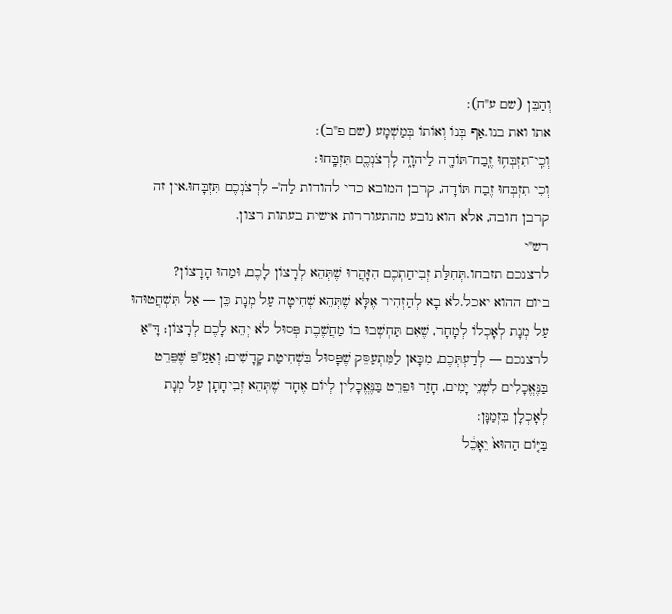וְהַבֵּן (שם ע"ח):
אתו ואת בנו.אַף בְּנוֹ וְאוֹתוֹ בְּמַשְׁמָע (שם פ"ב):
וְכִֽי־תִזְבְּח֥וּ זֶֽבַח־תּוֹדָ֖ה לַיהוָ֑ה לִֽרְצֹנְכֶ֖ם תִּזְבָּֽחוּ׃
וְכִי תִזְבְּחוּ זֶבַח תּוֹדָה, קרבן המובא כדי להודות לַה'– לִרְצֹנְכֶם תִּזְבָּחוּ.אין זה קרבן חובה, אלא הוא נובע מהתעוררות אישית בעתות רצון.
רש"י
לרצנכם תזבחו.תְּחִלַּת זְבִיחַתְכֶם הִזָּהֲרוּ שֶׁתְּהֵא לְרָצוֹן לָכֶם, וּמַהוּ הָרָצוֹן?
ביום ההוא יאכל.לֹא בָא לְהַזְהִיר אֶלָּא שֶׁתְּהֵא שְׁחִיטָה עַל מְנָת כֵּן — אַל תִּשְׁחֲטוּהוּ עַל מְנָת לְאָכְלוֹ לְמָחָר, שֶׁאִם תַּחְשְׁבוּ בוֹ מַחֲשֶׁבֶת פְּסוּל לֹא יְהֵא לָכֶם לְרָצוֹן; דָּ"אַ לרצנכם — לְדַעְתְּכֶם, מִכָּאן לַמִּתְעַסֵּק שֶׁפָּסוּל בִּשְׁחִיטַת קָדָשִׁים; וְאַעַ"פִּ שֶּׁפֵּרֵט בַּנֶּאֱכָלִים לִשְׁנֵי יָמִים, חָזַר וּפֵרֵט בַּנֶּאֱכָלִין לְיוֹם אֶחָד שֶׁתְּהֵא זְבִיחָתָן עַל מְנָת לְאָכְלָן בִּזְמַנָּן:
בַּיּ֤וֹם הַהוּא֙ יֵאָכֵ֔ל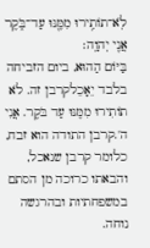לֹֽא־תוֹתִ֥ירוּ מִמֶּ֖נּוּ עַד־בֹּ֑קֶר אֲנִ֖י יְהוָֽה׃
בַּיּוֹם הַהוּא, ביום הזביחה בלבד יֵאָכֵלקרבן זה. לֹא תוֹתִירוּ מִמֶּנּוּ עַד בֹּקֶר. אֲנִי ה'.קרבן התודה הוא זבח, כלומר קרבן שנאכל, והבאתו כרוכה מן הסתם במשפחתיות ובהרגשה נוחה.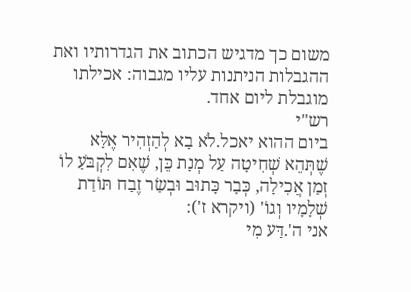משום כך מדגיש הכתוב את הגדרותיו ואת ההגבלות הניתנות עליו מגבוה: אכילתו מוגבלת ליום אחד.
רש"י
ביום ההוא יאכל.לֹא בָא לְהַזְהִיר אֶלָּא שֶׁתְּהֵא שְׁחִיטָה עַל מְנָת כֵּן, שֶׁאִם לִקְבֹּעַ לוֹ זְמַן אֲכִילָה, כְּבָר כָּתוּב וּבְשַׂר זֶבַח תּוֹדַת שְׁלָמָיו וְגוֹ' (ויקרא ז'):
אני ה'.דַּע מִי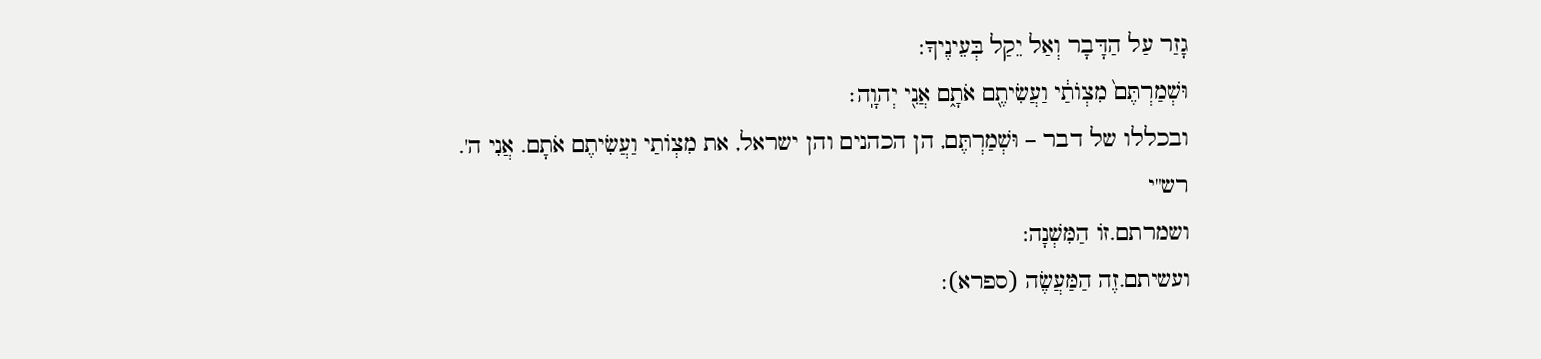גָזַר עַל הַדָּבָר וְאַל יֵקַל בְּעֵינֶיךָ:
וּשְׁמַרְתֶּם֙ מִצְוֺתַ֔י וַעֲשִׂיתֶ֖ם אֹתָ֑ם אֲנִ֖י יְהוָֽה׃
ובכללו של דבר – וּשְׁמַרְתֶּם, הן הכהנים והן ישראל, את מִצְוֹתַי וַעֲשִׂיתֶם אֹתָם. אֲנִי ה'.
רש"י
ושמרתם.זוֹ הַמִּשְׁנָה:
ועשיתם.זֶה הַמַּעֲשֶׂה (ספרא):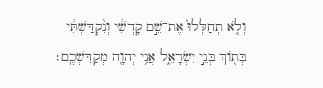וְלֹ֤א תְחַלְּלוּ֙ אֶת־שֵׁ֣ם קָדְשִׁ֔י וְנִ֨קְדַּשְׁתִּ֔י בְּת֖וֹךְ בְּנֵ֣י יִשְׂרָאֵ֑ל אֲנִ֥י יְהוָ֖ה מְקַדִּשְׁכֶֽם׃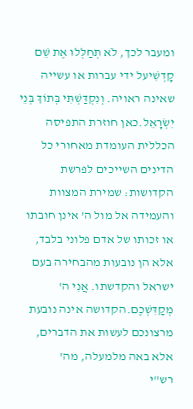ומעבר לכך, לֹא תְחַלְּלוּ אֶת שֵׁם קָדְשִׁיעל ידי עברות או עשייה שאינה ראויה. וְנִקְדַּשְׁתִּי בְּתוֹךְ בְּנֵי יִשְׂרָאֵל.כאן חוזרת התפיסה הכללית העומדת מאחורי כל הדינים השייכים לפרשת הקדושות: שמירת המצוות והעמידה אל מול ה' אינן חובתו או זכותו של אדם פלוני בלבד, אלא הן נובעות מהבחירה בעם ישראל והקדשתו. אֲנִי ה' מְקַדִּשְׁכֶם.הקדושה אינה נובעת מרצונכם לעשות את הדברים, אלא באה מלמעלה, מה'
רש"י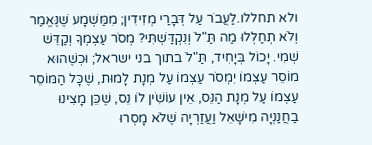ולא תחללו.לַעֲבֹר עַל דְּבָרַי מְזִידִין; מִמַּשְׁמָע שֶׁנֶּאֱמַר וְלֹא תְחַלְּלוּ מַה תַּ"לֹ וְנִקְדַּשְׁתִּי? מְסֹר עַצְמְךָ וְקַדֵּשׁ שְׁמִי. יָכוֹל בְּיָחִיד, תַּ"לֹ בתוך בני ישראל; וּכְשֶׁהוּא מוֹסֵר עַצְמוֹ יִמְסֹר עַצְמוֹ עַל מְנָת לָמוּת, שֶׁכָּל הַמּוֹסֵר עַצְמוֹ עַל מְנָת הַנֵּס, אֵין עוֹשִֹׁין לוֹ נֵס, שֶׁכֵּן מָצִינוּ בַחֲנַנְיָה מִישָׁאֵל וַעֲזַרְיָה שֶׁלֹּא מָסְרוּ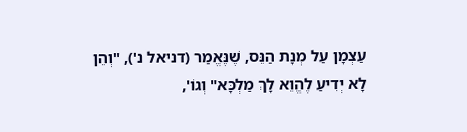עַצְמָן עַל מְנָת הַנֵּס, שֶׁנֶּאֱמַר (דניאל נ'), "וְהֵן לָא יְדִיעַ לֶהֱוֵא לָךְ מַלְכָּא" וְגוֹ',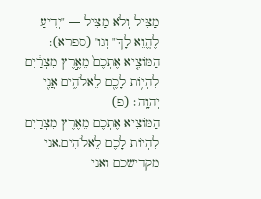מַצִּיל וְלֹא מַצִּיל — "יְדִיעַ לֶהֱוֵא לָךְ" וְגו' (ספרא):
הַמּוֹצִ֤יא אֶתְכֶם֙ מֵאֶ֣רֶץ מִצְרַ֔יִם לִהְי֥וֹת לָכֶ֖ם לֵאלֹהִ֑ים אֲנִ֖י יְהוָֽה׃ (פ)
הַמּוֹצִיא אֶתְכֶם מֵאֶרֶץ מִצְרַיִם לִהְיוֹת לָכֶם לֵאלֹהִים.אני מקדישכם ואני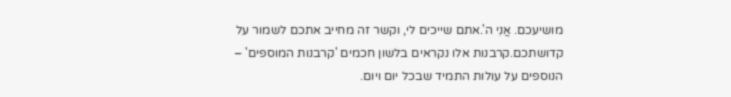מושיעכם. אֲנִי ה'.אתם שייכים לי, וקשר זה מחייב אתכם לשמור על קדושתכם.קרבנות אלו נקראים בלשון חכמים 'קרבנות המוספים' – הנוספים על עולות התמיד שבכל יום ויום.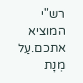רש"י
המוציא אתכם.עַל מְנָת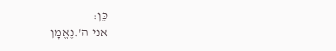כֵּן:
אני ה'.נֶאֱמָן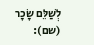לְשַׁלֵּם שָׂכָר (שם):